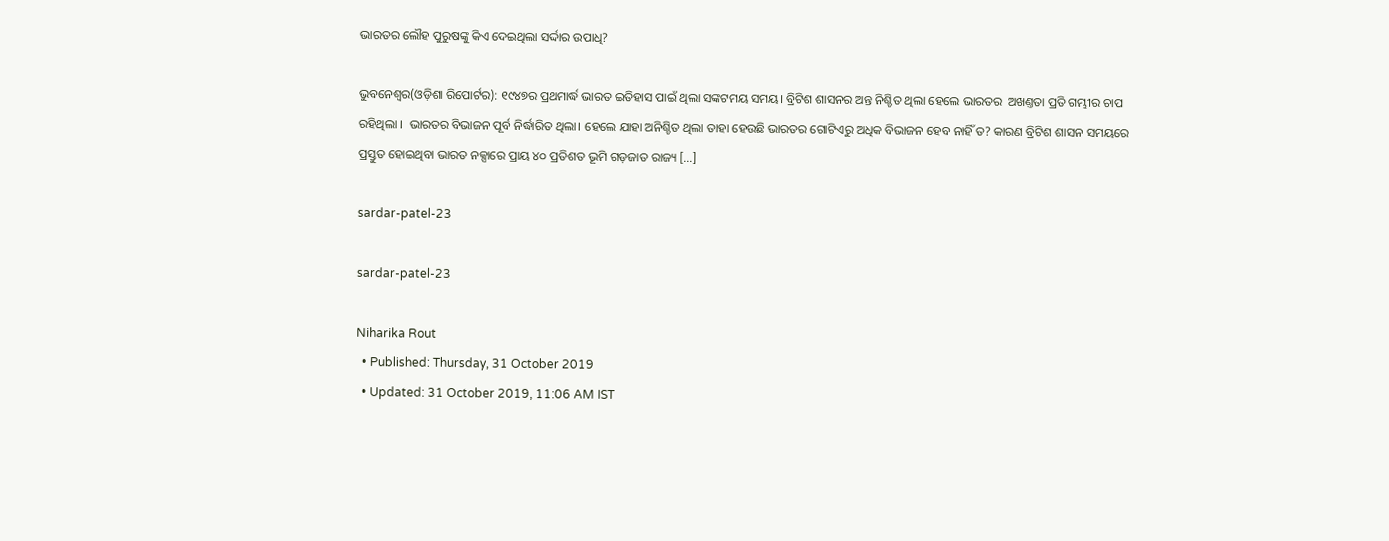ଭାରତର ଲୌହ ପୁରୁଷଙ୍କୁ କିଏ ଦେଇଥିଲା ସର୍ଦ୍ଦାର ଉପାଧି?

ଭୁବନେଶ୍ୱର(ଓଡ଼ିଶା ରିପୋର୍ଟର): ୧୯୪୭ର ପ୍ରଥମାର୍ଦ୍ଧ ଭାରତ ଇତିହାସ ପାଇଁ ଥିଲା ସଙ୍କଟମୟ ସମୟ। ବ୍ରିଟିଶ ଶାସନର ଅନ୍ତ ନିଶ୍ଚିତ ଥିଲା ହେଲେ ଭାରତର  ଅଖଣ୍ତତା ପ୍ରତି ଗମ୍ଭୀର ଚାପ ରହିଥିଲା ।  ଭାରତର ବିଭାଜନ ପୂର୍ବ ନିର୍ଦ୍ଧାରିତ ଥିଲା। ହେଲେ ଯାହା ଅନିଶ୍ଚିତ ଥିଲା ତାହା ହେଉଛି ଭାରତର ଗୋଟିଏରୁ ଅଧିକ ବିଭାଜନ ହେବ ନାହିଁ ତ? କାରଣ ବ୍ରିଟିଶ ଶାସନ ସମୟରେ ପ୍ରସ୍ତୁତ ହୋଇଥିବା ଭାରତ ନକ୍ସାରେ ପ୍ରାୟ ୪୦ ପ୍ରତିଶତ ଭୂମି ଗଡ଼ଜାତ ରାଜ୍ୟ […]

sardar-patel-23

sardar-patel-23

Niharika Rout
  • Published: Thursday, 31 October 2019
  • Updated: 31 October 2019, 11:06 AM IST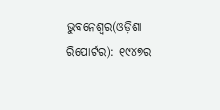ଭୁବନେଶ୍ୱର(ଓଡ଼ିଶା ରିପୋର୍ଟର): ୧୯୪୭ର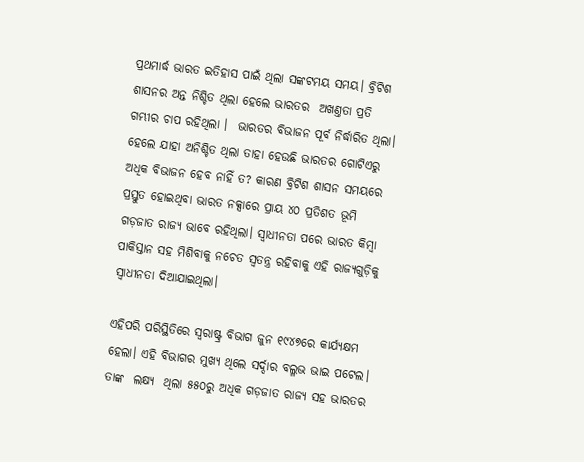ପ୍ରଥମାର୍ଦ୍ଧ ଭାରତ ଇତିହାସ ପାଇଁ ଥିଲା ସଙ୍କଟମୟ ସମୟ। ବ୍ରିଟିଶ ଶାସନର ଅନ୍ତ ନିଶ୍ଚିତ ଥିଲା ହେଲେ ଭାରତର  ଅଖଣ୍ତତା ପ୍ରତି ଗମ୍ଭୀର ଚାପ ରହିଥିଲା ।  ଭାରତର ବିଭାଜନ ପୂର୍ବ ନିର୍ଦ୍ଧାରିତ ଥିଲା। ହେଲେ ଯାହା ଅନିଶ୍ଚିତ ଥିଲା ତାହା ହେଉଛି ଭାରତର ଗୋଟିଏରୁ ଅଧିକ ବିଭାଜନ ହେବ ନାହିଁ ତ? କାରଣ ବ୍ରିଟିଶ ଶାସନ ସମୟରେ ପ୍ରସ୍ତୁତ ହୋଇଥିବା ଭାରତ ନକ୍ସାରେ ପ୍ରାୟ ୪୦ ପ୍ରତିଶତ ଭୂମି ଗଡ଼ଜାତ ରାଜ୍ୟ ଭାବେ ରହିଥିଲା। ସ୍ୱାଧୀନତା ପରେ ଭାରତ କିମ୍ବା ପାକିସ୍ତାନ ସହ ମିଶିବାକୁ ନଚେତ ସ୍ୱତନ୍ତ୍ର ରହିବାକୁ ଏହି ରାଜ୍ୟଗୁଡ଼ିକୁ ସ୍ୱାଧୀନତା ଦିଆଯାଇଥିଲା।

ଏହିପରି ପରିସ୍ଥିତିରେ ସ୍ୱରାଷ୍ଟ୍ର ବିଭାଗ ଜୁନ ୧୯୪୭ରେ କାର୍ଯ୍ୟକ୍ଷମ ହେଲା। ଏହି ବିଭାଗର ମୁଖ୍ୟ ଥିଲେ ସର୍ଦ୍ଦାର ବଲ୍ଳଭ ଭାଇ ପଟେଲ। ତାଙ୍କ  ଲକ୍ଷ୍ୟ  ଥିଲା ୫୫୦ରୁ ଅଧିକ ଗଡ଼ଜାତ ରାଜ୍ୟ ସହ ଭାରତର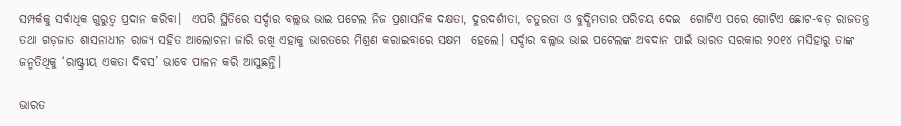ସମ୍ପର୍କକୁ ସର୍ବାଧିକ ଗୁରୁତ୍ୱ ପ୍ରଦାନ କରିବା।  ଏପରି ସ୍ଥିତିରେ ସର୍ଦ୍ଦାର ବଲ୍ଲଭ ଭାଇ ପଟେଲ ନିଜ ପ୍ରଶାସନିକ ଦକ୍ଷତା, ଦୁରଦର୍ଶୀତା, ଚତୁରତା ଓ ବୁଦ୍ଧିମତାର ପରିଚୟ ଦେଇ  ଗୋଟିଏ ପରେ ଗୋଟିଏ ଛୋଟ-ବଡ଼ ରାଜତନ୍ତ୍ର ତଥା ଗଡ଼ଜାତ ଶାସନାଧୀନ ରାଜ୍ୟ ସହିତ ଆଲୋଚନା ଜାରି ରଖି ଏହାକୁ ଭାରତରେ ମିଶ୍ରଣ କରାଇବାରେ ସକ୍ଷମ  ହେଲେ। ସର୍ଦ୍ଦାର ବଲ୍ଲଭ ଭାଇ ପଟେଲଙ୍କ ଅବଦାନ ପାଇଁ ଭାରତ ସରକାର ୨୦୧୪ ମସିହାରୁ ତାଙ୍କ ଜନ୍ମତିଥିକୁ ‘ରାଷ୍ଟ୍ରୀୟ ଏକତା ଦିବସ’ ଭାବେ ପାଳନ କରି ଆସୁଛନ୍ତି।

ଭାରତ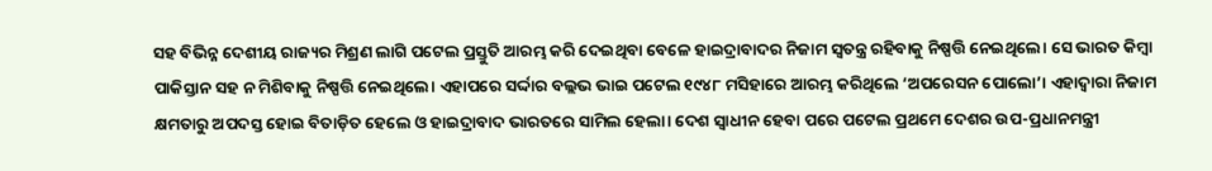ସହ ବିଭିନ୍ନ ଦେଶୀୟ ରାଜ୍ୟର ମିଶ୍ରଣ ଲାଗି ପଟେଲ ପ୍ରସ୍ତୁତି ଆରମ୍ଭ କରି ଦେଇଥିବା ବେଳେ ହାଇଦ୍ରାବାଦର ନିଜାମ ସ୍ୱତନ୍ତ୍ର ରହିବାକୁ ନିଷ୍ପତ୍ତି ନେଇଥିଲେ। ସେ ଭାରତ କିମ୍ବା ପାକିସ୍ତାନ ସହ ନ ମିଶିବାକୁ ନିଷ୍ପତ୍ତି ନେଇଥିଲେ। ଏହାପରେ ସର୍ଦ୍ଦାର ବଲ୍ଲଭ ଭାଇ ପଟେଲ ୧୯୪୮ ମସିହାରେ ଆରମ୍ଭ କରିଥିଲେ ‘ଅପରେସନ ପୋଲୋ’। ଏହାଦ୍ୱାରା ନିଜାମ କ୍ଷମତାରୁ ଅପଦସ୍ତ ହୋଇ ବିତାଡ଼ିତ ହେଲେ ଓ ହାଇଦ୍ରାବାଦ ଭାରତରେ ସାମିଲ ହେଲା। ଦେଶ ସ୍ୱାଧୀନ ହେବା ପରେ ପଟେଲ ପ୍ରଥମେ ଦେଶର ଉପ-ପ୍ରଧାନମନ୍ତ୍ରୀ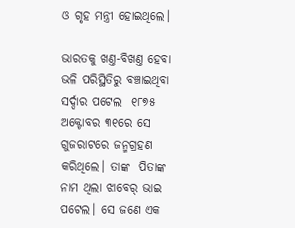ଓ ଗୃହ ମନ୍ତ୍ରୀ ହୋଇଥିଲେ।

ଭାରତକୁ ଖଣ୍ତ-ବିଖଣ୍ତ ହେବା ଭଳି ପରିସ୍ଥିତିରୁ ବଞ୍ଚାଇଥିବା  ସର୍ଦ୍ଦାର ପଟେଲ  ୧୮୭୫ ଅକ୍ଟୋବର ୩୧ରେ ସେ ଗୁଜରାଟରେ ଜନ୍ମଗ୍ରହଣ କରିଥିଲେ। ତାଙ୍କ  ପିତାଙ୍କ ନାମ ଥିଲା ଝାବେର୍‍ ଭାଇ ପଟେଲ। ସେ ଜଣେ ଏକ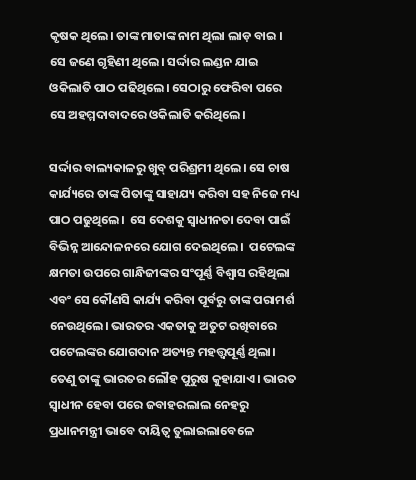କୃଷକ ଥିଲେ। ତାଙ୍କ ମାତାଙ୍କ ନାମ ଥିଲା ଲାଡ଼ ବାଇ । ସେ ଜଣେ ଗୃହିଣୀ ଥିଲେ। ସର୍ଦ୍ଦାର ଲଣ୍ଡନ ଯାଇ ଓକିଲାତି ପାଠ ପଢିଥିଲେ। ସେଠାରୁ ଫେରିବା ପରେ ସେ ଅହମ୍ମଦାବାଦରେ ଓକିଲାତି କରିଥିଲେ।

ସର୍ଦ୍ଦାର ବାଲ୍ୟକାଳରୁ ଖୁବ୍ ପରିଶ୍ରମୀ ଥିଲେ। ସେ ଚାଷ କାର୍ଯ୍ୟରେ ତାଙ୍କ ପିତାଙ୍କୁ ସାହାଯ୍ୟ କରିବା ସହ ନିଜେ ମଧ୍ୟ ପାଠ ପଢୁଥିଲେ।  ସେ ଦେଶକୁ ସ୍ୱାଧୀନତା ଦେବା ପାଇଁ ବିଭିନ୍ନ ଆନ୍ଦୋଳନରେ ଯୋଗ ଦେଇଥିଲେ।  ପଟେଲଙ୍କ କ୍ଷମତା ଉପରେ ଗାନ୍ଧିଜୀଙ୍କର ସଂପୂର୍ଣ୍ଣ ବିଶ୍ୱାସ ରହିଥିଲା ଏବଂ ସେ କୌଣସି କାର୍ଯ୍ୟ କରିବା ପୂର୍ବରୁ ତାଙ୍କ ପରାମର୍ଶ ନେଉଥିଲେ। ଭାରତର ଏକତାକୁ ଅତୁଟ ରଖିବାରେ ପଟେଲଙ୍କର ଯୋଗଦାନ ଅତ୍ୟନ୍ତ ମହତ୍ତ୍ୱପୂର୍ଣ୍ଣ ଥିଲା। ତେଣୁ ତାଙ୍କୁ ଭାରତର ଲୌହ ପୁରୁଷ କୁହାଯାଏ। ଭାରତ ସ୍ୱାଧୀନ ହେବା ପରେ ଜବାହରଲାଲ ନେହରୁ ପ୍ରଧାନମନ୍ତ୍ରୀ ଭାବେ ଦାୟିତ୍ୱ ତୁଲାଇଲାବେଳେ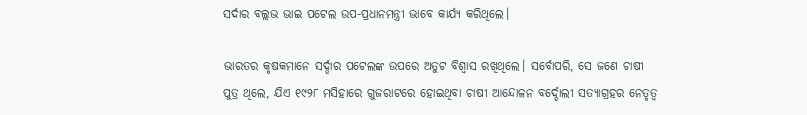ସର୍ଦାର ବଲ୍ଲଭ ଭାଇ ପଟେଲ ଉପ-ପ୍ରଧାନମନ୍ତ୍ରୀ ଭାବେ କାର୍ଯ୍ୟ କରିଥିଲେ।

ଭାରତର କୃଷକମାନେ ସର୍ଦ୍ଦାର ପଟେଲଙ୍କ ଉପରେ ଅତୁଟ ବିଶ୍ୱାସ ରଖିଥିଲେ। ସର୍ବୋପରି, ସେ ଜଣେ ଚାଷୀ ପୁତ୍ର ଥିଲେ, ଯିଏ ୧୯୨୮ ମସିହାରେ ଗୁଜରାଟରେ ହୋଇଥିବା ଚାଷୀ ଆନ୍ଦୋଳନ ବର୍ଦ୍ଦୋଲୀ ସତ୍ୟାଗ୍ରହର ନେତୃତ୍ୱ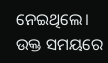ନେଇଥିଲେ।  ଉକ୍ତ ସମୟରେ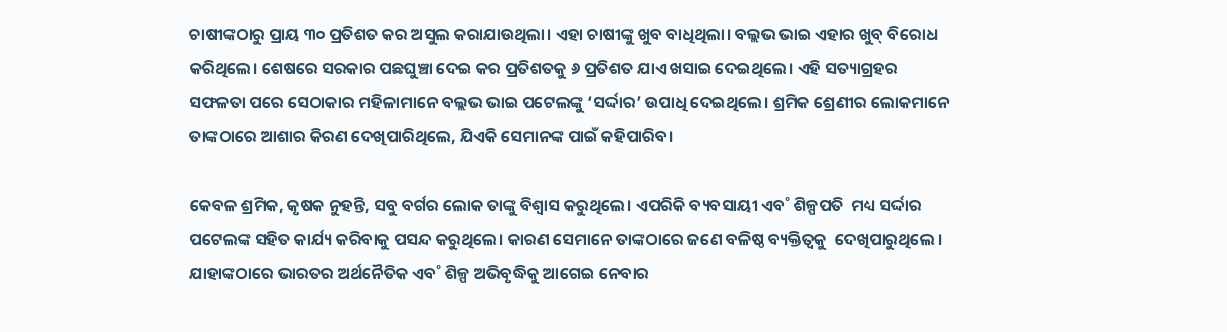ଚାଷୀଙ୍କଠାରୁ ପ୍ରାୟ ୩୦ ପ୍ରତିଶତ କର ଅସୁଲ କରାଯାଉଥିଲା। ଏହା ଚାଷୀଙ୍କୁ ଖୁବ ବାଧିଥିଲା। ବଲ୍ଲଭ ଭାଇ ଏହାର ଖୁବ୍‌ ବିରୋଧ କରିଥିଲେ। ଶେଷରେ ସରକାର ପଛଘୁଞ୍ଚା ଦେଇ କର ପ୍ରତିଶତକୁ ୬ ପ୍ରତିଶତ ଯାଏ ଖସାଇ ଦେଇଥିଲେ। ଏହି ସତ୍ୟାଗ୍ରହର ସଫଳତା ପରେ ସେଠାକାର ମହିଳାମାନେ ବଲ୍ଲଭ ଭାଇ ପଟେଲଙ୍କୁ ‘ସର୍ଦ୍ଦାର’ ଉପାଧି ଦେଇଥିଲେ। ଶ୍ରମିକ ଶ୍ରେଣୀର ଲୋକମାନେ ତାଙ୍କଠାରେ ଆଶାର କିରଣ ଦେଖିପାରିଥିଲେ, ଯିଏକି ସେମାନଙ୍କ ପାଇଁ କହିପାରିବ।

କେବଳ ଶ୍ରମିକ, କୃଷକ ନୁହନ୍ତି, ସବୁ ବର୍ଗର ଲୋକ ତାଙ୍କୁ ବିଶ୍ୱାସ କରୁଥିଲେ। ଏପରିକି ବ୍ୟବସାୟୀ ଏବ˚ ଶିଳ୍ପପତି  ମଧ୍ୟ ସର୍ଦ୍ଦାର ପଟେଲଙ୍କ ସହିତ କାର୍ଯ୍ୟ କରିବାକୁ ପସନ୍ଦ କରୁଥିଲେ। କାରଣ ସେମାନେ ତାଙ୍କଠାରେ ଜଣେ ବଳିଷ୍ଠ ବ୍ୟକ୍ତିତ୍ୱକୁ  ଦେଖିପାରୁଥିଲେ । ଯାହାଙ୍କଠାରେ ଭାରତର ଅର୍ଥନୈତିକ ଏବ˚ ଶିଳ୍ପ ଅଭିବୃଦ୍ଧିକୁ ଆଗେଇ ନେବାର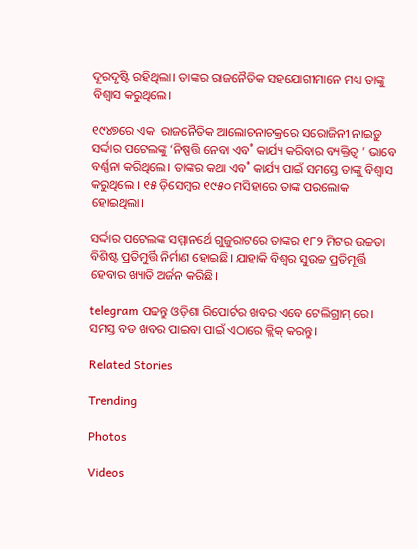ଦୂରଦୃଷ୍ଟି ରହିଥିଲା। ତାଙ୍କର ରାଜନୈତିକ ସହଯୋଗୀମାନେ ମଧ୍ୟ ତାଙ୍କୁ ବିଶ୍ୱାସ କରୁଥିଲେ।

୧୯୪୭ରେ ଏକ  ରାଜନୈତିକ ଆଲୋଚନାଚକ୍ରରେ ସରୋଜିନୀ ନାଇଡ଼ୁ ସର୍ଦ୍ଦାର ପଟେଲଙ୍କୁ ‘ନିଷ୍ପତ୍ତି ନେବା ଏବ˚ କାର୍ଯ୍ୟ କରିବାର ବ୍ୟକ୍ତିତ୍ୱ ’ ଭାବେ ବର୍ଣ୍ଣନା କରିଥିଲେ। ତାଙ୍କର କଥା ଏବ˚ କାର୍ଯ୍ୟ ପାଇଁ ସମସ୍ତେ ତାଙ୍କୁ ବିଶ୍ୱାସ କରୁଥିଲେ । ୧୫ ଡ଼ିସେମ୍ବର ୧୯୫୦ ମସିହାରେ ତାଙ୍କ ପରଲୋକ ହୋଇଥିଲା।

ସର୍ଦ୍ଦାର ପଟେଲଙ୍କ ସମ୍ମାନର୍ଥେ ଗୁଜୁରାଟରେ ତାଙ୍କର ୧୮୨ ମିଟର ଉଚ୍ଚତା ବିଶିଷ୍ଟ ପ୍ରତିମୁର୍ତ୍ତି ନିର୍ମାଣ ହୋଇଛି। ଯାହାକି ବିଶ୍ୱର ସୁଉଚ୍ଚ ପ୍ରତିମୂର୍ତ୍ତି ହେବାର ଖ୍ୟାତି ଅର୍ଜନ କରିଛି।

telegram ପଢନ୍ତୁ ଓଡ଼ିଶା ରିପୋର୍ଟର ଖବର ଏବେ ଟେଲିଗ୍ରାମ୍ ରେ। ସମସ୍ତ ବଡ ଖବର ପାଇବା ପାଇଁ ଏଠାରେ କ୍ଲିକ୍ କରନ୍ତୁ।

Related Stories

Trending

Photos

Videos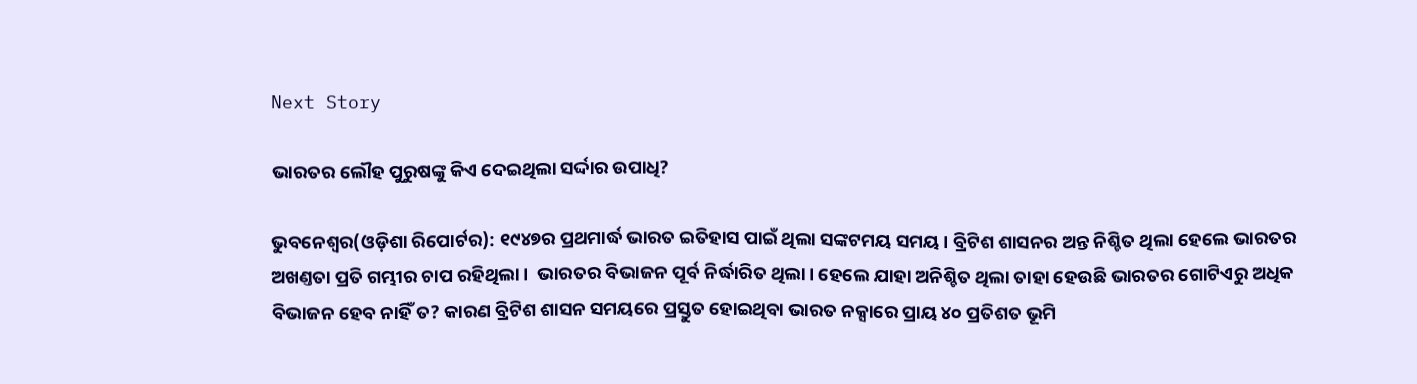Next Story

ଭାରତର ଲୌହ ପୁରୁଷଙ୍କୁ କିଏ ଦେଇଥିଲା ସର୍ଦ୍ଦାର ଉପାଧି?

ଭୁବନେଶ୍ୱର(ଓଡ଼ିଶା ରିପୋର୍ଟର): ୧୯୪୭ର ପ୍ରଥମାର୍ଦ୍ଧ ଭାରତ ଇତିହାସ ପାଇଁ ଥିଲା ସଙ୍କଟମୟ ସମୟ। ବ୍ରିଟିଶ ଶାସନର ଅନ୍ତ ନିଶ୍ଚିତ ଥିଲା ହେଲେ ଭାରତର  ଅଖଣ୍ତତା ପ୍ରତି ଗମ୍ଭୀର ଚାପ ରହିଥିଲା ।  ଭାରତର ବିଭାଜନ ପୂର୍ବ ନିର୍ଦ୍ଧାରିତ ଥିଲା। ହେଲେ ଯାହା ଅନିଶ୍ଚିତ ଥିଲା ତାହା ହେଉଛି ଭାରତର ଗୋଟିଏରୁ ଅଧିକ ବିଭାଜନ ହେବ ନାହିଁ ତ? କାରଣ ବ୍ରିଟିଶ ଶାସନ ସମୟରେ ପ୍ରସ୍ତୁତ ହୋଇଥିବା ଭାରତ ନକ୍ସାରେ ପ୍ରାୟ ୪୦ ପ୍ରତିଶତ ଭୂମି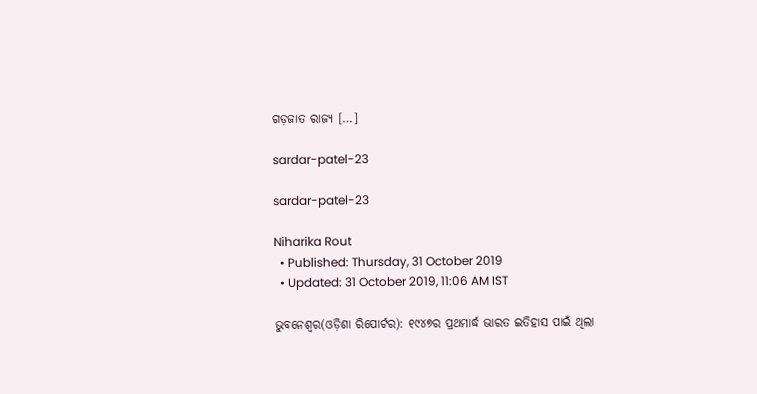ଗଡ଼ଜାତ ରାଜ୍ୟ […]

sardar-patel-23

sardar-patel-23

Niharika Rout
  • Published: Thursday, 31 October 2019
  • Updated: 31 October 2019, 11:06 AM IST

ଭୁବନେଶ୍ୱର(ଓଡ଼ିଶା ରିପୋର୍ଟର): ୧୯୪୭ର ପ୍ରଥମାର୍ଦ୍ଧ ଭାରତ ଇତିହାସ ପାଇଁ ଥିଲା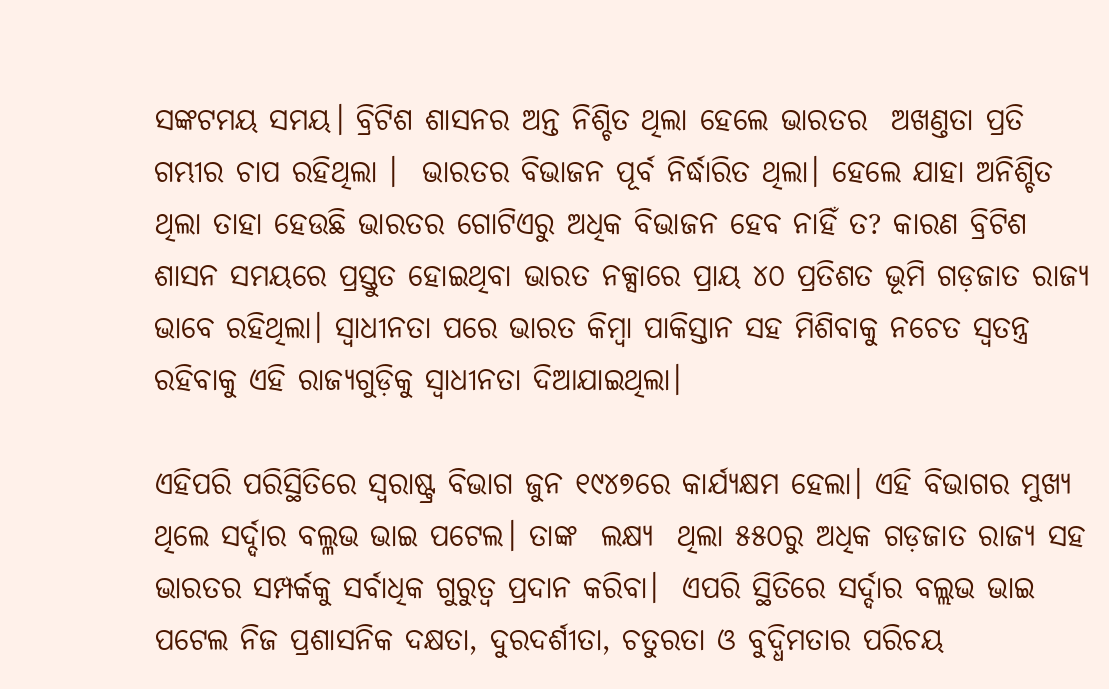ସଙ୍କଟମୟ ସମୟ। ବ୍ରିଟିଶ ଶାସନର ଅନ୍ତ ନିଶ୍ଚିତ ଥିଲା ହେଲେ ଭାରତର  ଅଖଣ୍ତତା ପ୍ରତି ଗମ୍ଭୀର ଚାପ ରହିଥିଲା ।  ଭାରତର ବିଭାଜନ ପୂର୍ବ ନିର୍ଦ୍ଧାରିତ ଥିଲା। ହେଲେ ଯାହା ଅନିଶ୍ଚିତ ଥିଲା ତାହା ହେଉଛି ଭାରତର ଗୋଟିଏରୁ ଅଧିକ ବିଭାଜନ ହେବ ନାହିଁ ତ? କାରଣ ବ୍ରିଟିଶ ଶାସନ ସମୟରେ ପ୍ରସ୍ତୁତ ହୋଇଥିବା ଭାରତ ନକ୍ସାରେ ପ୍ରାୟ ୪୦ ପ୍ରତିଶତ ଭୂମି ଗଡ଼ଜାତ ରାଜ୍ୟ ଭାବେ ରହିଥିଲା। ସ୍ୱାଧୀନତା ପରେ ଭାରତ କିମ୍ବା ପାକିସ୍ତାନ ସହ ମିଶିବାକୁ ନଚେତ ସ୍ୱତନ୍ତ୍ର ରହିବାକୁ ଏହି ରାଜ୍ୟଗୁଡ଼ିକୁ ସ୍ୱାଧୀନତା ଦିଆଯାଇଥିଲା।

ଏହିପରି ପରିସ୍ଥିତିରେ ସ୍ୱରାଷ୍ଟ୍ର ବିଭାଗ ଜୁନ ୧୯୪୭ରେ କାର୍ଯ୍ୟକ୍ଷମ ହେଲା। ଏହି ବିଭାଗର ମୁଖ୍ୟ ଥିଲେ ସର୍ଦ୍ଦାର ବଲ୍ଳଭ ଭାଇ ପଟେଲ। ତାଙ୍କ  ଲକ୍ଷ୍ୟ  ଥିଲା ୫୫୦ରୁ ଅଧିକ ଗଡ଼ଜାତ ରାଜ୍ୟ ସହ ଭାରତର ସମ୍ପର୍କକୁ ସର୍ବାଧିକ ଗୁରୁତ୍ୱ ପ୍ରଦାନ କରିବା।  ଏପରି ସ୍ଥିତିରେ ସର୍ଦ୍ଦାର ବଲ୍ଲଭ ଭାଇ ପଟେଲ ନିଜ ପ୍ରଶାସନିକ ଦକ୍ଷତା, ଦୁରଦର୍ଶୀତା, ଚତୁରତା ଓ ବୁଦ୍ଧିମତାର ପରିଚୟ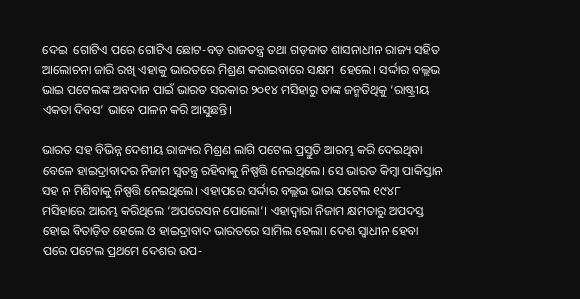ଦେଇ  ଗୋଟିଏ ପରେ ଗୋଟିଏ ଛୋଟ-ବଡ଼ ରାଜତନ୍ତ୍ର ତଥା ଗଡ଼ଜାତ ଶାସନାଧୀନ ରାଜ୍ୟ ସହିତ ଆଲୋଚନା ଜାରି ରଖି ଏହାକୁ ଭାରତରେ ମିଶ୍ରଣ କରାଇବାରେ ସକ୍ଷମ  ହେଲେ। ସର୍ଦ୍ଦାର ବଲ୍ଲଭ ଭାଇ ପଟେଲଙ୍କ ଅବଦାନ ପାଇଁ ଭାରତ ସରକାର ୨୦୧୪ ମସିହାରୁ ତାଙ୍କ ଜନ୍ମତିଥିକୁ ‘ରାଷ୍ଟ୍ରୀୟ ଏକତା ଦିବସ’ ଭାବେ ପାଳନ କରି ଆସୁଛନ୍ତି।

ଭାରତ ସହ ବିଭିନ୍ନ ଦେଶୀୟ ରାଜ୍ୟର ମିଶ୍ରଣ ଲାଗି ପଟେଲ ପ୍ରସ୍ତୁତି ଆରମ୍ଭ କରି ଦେଇଥିବା ବେଳେ ହାଇଦ୍ରାବାଦର ନିଜାମ ସ୍ୱତନ୍ତ୍ର ରହିବାକୁ ନିଷ୍ପତ୍ତି ନେଇଥିଲେ। ସେ ଭାରତ କିମ୍ବା ପାକିସ୍ତାନ ସହ ନ ମିଶିବାକୁ ନିଷ୍ପତ୍ତି ନେଇଥିଲେ। ଏହାପରେ ସର୍ଦ୍ଦାର ବଲ୍ଲଭ ଭାଇ ପଟେଲ ୧୯୪୮ ମସିହାରେ ଆରମ୍ଭ କରିଥିଲେ ‘ଅପରେସନ ପୋଲୋ’। ଏହାଦ୍ୱାରା ନିଜାମ କ୍ଷମତାରୁ ଅପଦସ୍ତ ହୋଇ ବିତାଡ଼ିତ ହେଲେ ଓ ହାଇଦ୍ରାବାଦ ଭାରତରେ ସାମିଲ ହେଲା। ଦେଶ ସ୍ୱାଧୀନ ହେବା ପରେ ପଟେଲ ପ୍ରଥମେ ଦେଶର ଉପ-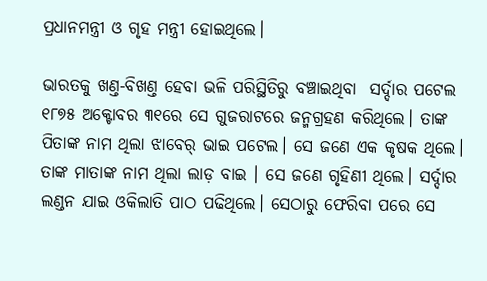ପ୍ରଧାନମନ୍ତ୍ରୀ ଓ ଗୃହ ମନ୍ତ୍ରୀ ହୋଇଥିଲେ।

ଭାରତକୁ ଖଣ୍ତ-ବିଖଣ୍ତ ହେବା ଭଳି ପରିସ୍ଥିତିରୁ ବଞ୍ଚାଇଥିବା  ସର୍ଦ୍ଦାର ପଟେଲ  ୧୮୭୫ ଅକ୍ଟୋବର ୩୧ରେ ସେ ଗୁଜରାଟରେ ଜନ୍ମଗ୍ରହଣ କରିଥିଲେ। ତାଙ୍କ  ପିତାଙ୍କ ନାମ ଥିଲା ଝାବେର୍‍ ଭାଇ ପଟେଲ। ସେ ଜଣେ ଏକ କୃଷକ ଥିଲେ। ତାଙ୍କ ମାତାଙ୍କ ନାମ ଥିଲା ଲାଡ଼ ବାଇ । ସେ ଜଣେ ଗୃହିଣୀ ଥିଲେ। ସର୍ଦ୍ଦାର ଲଣ୍ଡନ ଯାଇ ଓକିଲାତି ପାଠ ପଢିଥିଲେ। ସେଠାରୁ ଫେରିବା ପରେ ସେ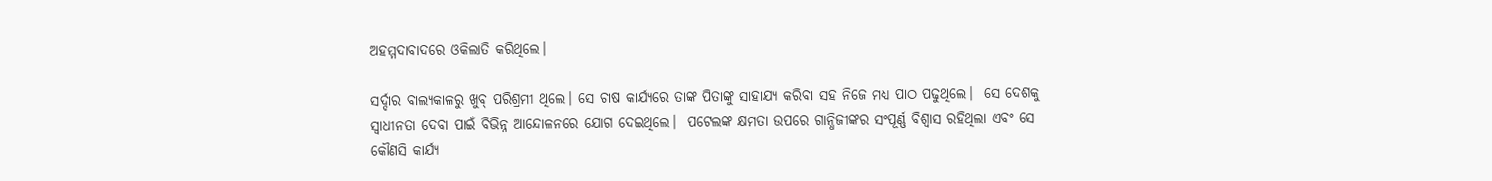ଅହମ୍ମଦାବାଦରେ ଓକିଲାତି କରିଥିଲେ।

ସର୍ଦ୍ଦାର ବାଲ୍ୟକାଳରୁ ଖୁବ୍ ପରିଶ୍ରମୀ ଥିଲେ। ସେ ଚାଷ କାର୍ଯ୍ୟରେ ତାଙ୍କ ପିତାଙ୍କୁ ସାହାଯ୍ୟ କରିବା ସହ ନିଜେ ମଧ୍ୟ ପାଠ ପଢୁଥିଲେ।  ସେ ଦେଶକୁ ସ୍ୱାଧୀନତା ଦେବା ପାଇଁ ବିଭିନ୍ନ ଆନ୍ଦୋଳନରେ ଯୋଗ ଦେଇଥିଲେ।  ପଟେଲଙ୍କ କ୍ଷମତା ଉପରେ ଗାନ୍ଧିଜୀଙ୍କର ସଂପୂର୍ଣ୍ଣ ବିଶ୍ୱାସ ରହିଥିଲା ଏବଂ ସେ କୌଣସି କାର୍ଯ୍ୟ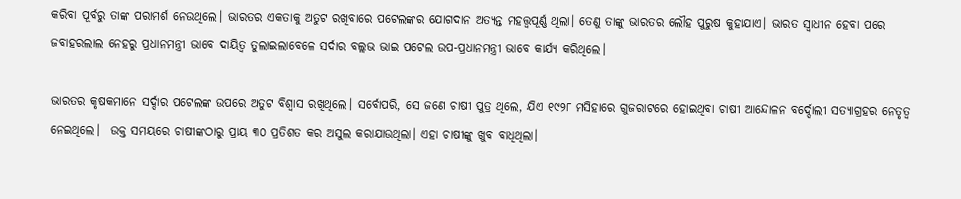କରିବା ପୂର୍ବରୁ ତାଙ୍କ ପରାମର୍ଶ ନେଉଥିଲେ। ଭାରତର ଏକତାକୁ ଅତୁଟ ରଖିବାରେ ପଟେଲଙ୍କର ଯୋଗଦାନ ଅତ୍ୟନ୍ତ ମହତ୍ତ୍ୱପୂର୍ଣ୍ଣ ଥିଲା। ତେଣୁ ତାଙ୍କୁ ଭାରତର ଲୌହ ପୁରୁଷ କୁହାଯାଏ। ଭାରତ ସ୍ୱାଧୀନ ହେବା ପରେ ଜବାହରଲାଲ ନେହରୁ ପ୍ରଧାନମନ୍ତ୍ରୀ ଭାବେ ଦାୟିତ୍ୱ ତୁଲାଇଲାବେଳେ ସର୍ଦାର ବଲ୍ଲଭ ଭାଇ ପଟେଲ ଉପ-ପ୍ରଧାନମନ୍ତ୍ରୀ ଭାବେ କାର୍ଯ୍ୟ କରିଥିଲେ।

ଭାରତର କୃଷକମାନେ ସର୍ଦ୍ଦାର ପଟେଲଙ୍କ ଉପରେ ଅତୁଟ ବିଶ୍ୱାସ ରଖିଥିଲେ। ସର୍ବୋପରି, ସେ ଜଣେ ଚାଷୀ ପୁତ୍ର ଥିଲେ, ଯିଏ ୧୯୨୮ ମସିହାରେ ଗୁଜରାଟରେ ହୋଇଥିବା ଚାଷୀ ଆନ୍ଦୋଳନ ବର୍ଦ୍ଦୋଲୀ ସତ୍ୟାଗ୍ରହର ନେତୃତ୍ୱ ନେଇଥିଲେ।  ଉକ୍ତ ସମୟରେ ଚାଷୀଙ୍କଠାରୁ ପ୍ରାୟ ୩୦ ପ୍ରତିଶତ କର ଅସୁଲ କରାଯାଉଥିଲା। ଏହା ଚାଷୀଙ୍କୁ ଖୁବ ବାଧିଥିଲା।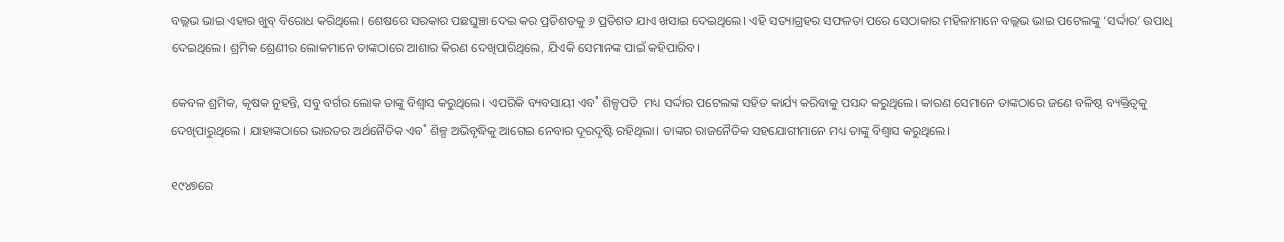ବଲ୍ଲଭ ଭାଇ ଏହାର ଖୁବ୍‌ ବିରୋଧ କରିଥିଲେ। ଶେଷରେ ସରକାର ପଛଘୁଞ୍ଚା ଦେଇ କର ପ୍ରତିଶତକୁ ୬ ପ୍ରତିଶତ ଯାଏ ଖସାଇ ଦେଇଥିଲେ। ଏହି ସତ୍ୟାଗ୍ରହର ସଫଳତା ପରେ ସେଠାକାର ମହିଳାମାନେ ବଲ୍ଲଭ ଭାଇ ପଟେଲଙ୍କୁ ‘ସର୍ଦ୍ଦାର’ ଉପାଧି ଦେଇଥିଲେ। ଶ୍ରମିକ ଶ୍ରେଣୀର ଲୋକମାନେ ତାଙ୍କଠାରେ ଆଶାର କିରଣ ଦେଖିପାରିଥିଲେ, ଯିଏକି ସେମାନଙ୍କ ପାଇଁ କହିପାରିବ।

କେବଳ ଶ୍ରମିକ, କୃଷକ ନୁହନ୍ତି, ସବୁ ବର୍ଗର ଲୋକ ତାଙ୍କୁ ବିଶ୍ୱାସ କରୁଥିଲେ। ଏପରିକି ବ୍ୟବସାୟୀ ଏବ˚ ଶିଳ୍ପପତି  ମଧ୍ୟ ସର୍ଦ୍ଦାର ପଟେଲଙ୍କ ସହିତ କାର୍ଯ୍ୟ କରିବାକୁ ପସନ୍ଦ କରୁଥିଲେ। କାରଣ ସେମାନେ ତାଙ୍କଠାରେ ଜଣେ ବଳିଷ୍ଠ ବ୍ୟକ୍ତିତ୍ୱକୁ  ଦେଖିପାରୁଥିଲେ । ଯାହାଙ୍କଠାରେ ଭାରତର ଅର୍ଥନୈତିକ ଏବ˚ ଶିଳ୍ପ ଅଭିବୃଦ୍ଧିକୁ ଆଗେଇ ନେବାର ଦୂରଦୃଷ୍ଟି ରହିଥିଲା। ତାଙ୍କର ରାଜନୈତିକ ସହଯୋଗୀମାନେ ମଧ୍ୟ ତାଙ୍କୁ ବିଶ୍ୱାସ କରୁଥିଲେ।

୧୯୪୭ରେ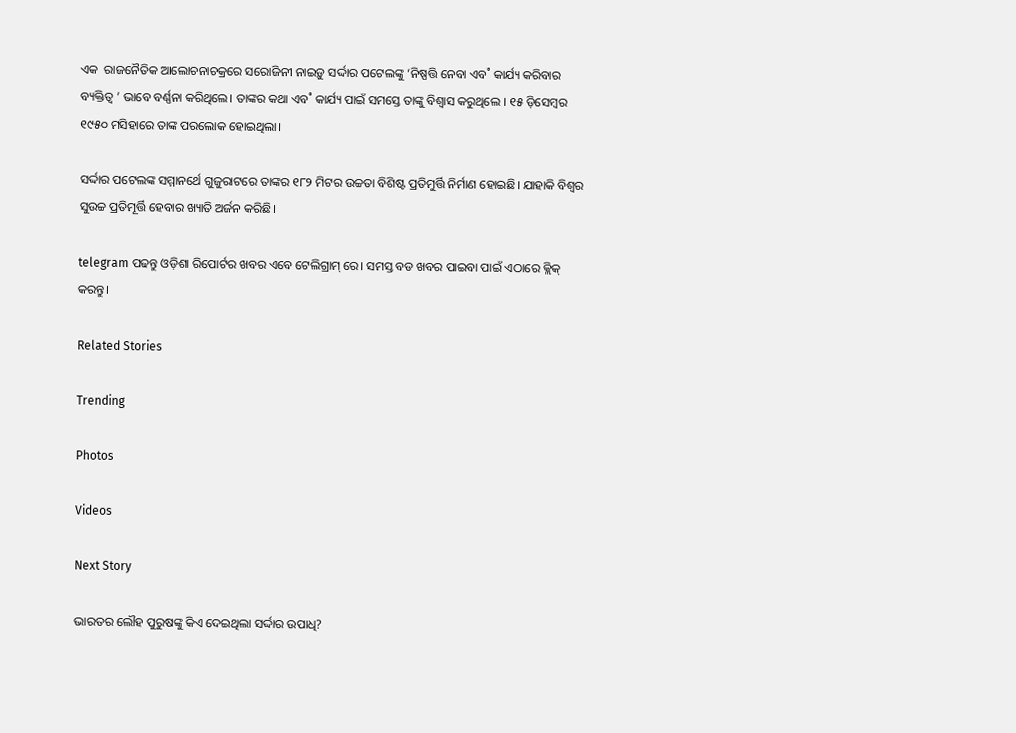ଏକ  ରାଜନୈତିକ ଆଲୋଚନାଚକ୍ରରେ ସରୋଜିନୀ ନାଇଡ଼ୁ ସର୍ଦ୍ଦାର ପଟେଲଙ୍କୁ ‘ନିଷ୍ପତ୍ତି ନେବା ଏବ˚ କାର୍ଯ୍ୟ କରିବାର ବ୍ୟକ୍ତିତ୍ୱ ’ ଭାବେ ବର୍ଣ୍ଣନା କରିଥିଲେ। ତାଙ୍କର କଥା ଏବ˚ କାର୍ଯ୍ୟ ପାଇଁ ସମସ୍ତେ ତାଙ୍କୁ ବିଶ୍ୱାସ କରୁଥିଲେ । ୧୫ ଡ଼ିସେମ୍ବର ୧୯୫୦ ମସିହାରେ ତାଙ୍କ ପରଲୋକ ହୋଇଥିଲା।

ସର୍ଦ୍ଦାର ପଟେଲଙ୍କ ସମ୍ମାନର୍ଥେ ଗୁଜୁରାଟରେ ତାଙ୍କର ୧୮୨ ମିଟର ଉଚ୍ଚତା ବିଶିଷ୍ଟ ପ୍ରତିମୁର୍ତ୍ତି ନିର୍ମାଣ ହୋଇଛି। ଯାହାକି ବିଶ୍ୱର ସୁଉଚ୍ଚ ପ୍ରତିମୂର୍ତ୍ତି ହେବାର ଖ୍ୟାତି ଅର୍ଜନ କରିଛି।

telegram ପଢନ୍ତୁ ଓଡ଼ିଶା ରିପୋର୍ଟର ଖବର ଏବେ ଟେଲିଗ୍ରାମ୍ ରେ। ସମସ୍ତ ବଡ ଖବର ପାଇବା ପାଇଁ ଏଠାରେ କ୍ଲିକ୍ କରନ୍ତୁ।

Related Stories

Trending

Photos

Videos

Next Story

ଭାରତର ଲୌହ ପୁରୁଷଙ୍କୁ କିଏ ଦେଇଥିଲା ସର୍ଦ୍ଦାର ଉପାଧି?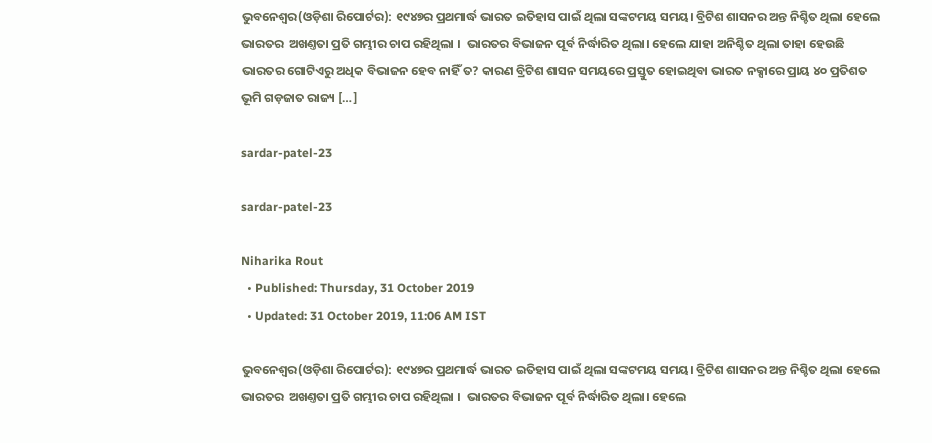ଭୁବନେଶ୍ୱର(ଓଡ଼ିଶା ରିପୋର୍ଟର): ୧୯୪୭ର ପ୍ରଥମାର୍ଦ୍ଧ ଭାରତ ଇତିହାସ ପାଇଁ ଥିଲା ସଙ୍କଟମୟ ସମୟ। ବ୍ରିଟିଶ ଶାସନର ଅନ୍ତ ନିଶ୍ଚିତ ଥିଲା ହେଲେ ଭାରତର  ଅଖଣ୍ତତା ପ୍ରତି ଗମ୍ଭୀର ଚାପ ରହିଥିଲା ।  ଭାରତର ବିଭାଜନ ପୂର୍ବ ନିର୍ଦ୍ଧାରିତ ଥିଲା। ହେଲେ ଯାହା ଅନିଶ୍ଚିତ ଥିଲା ତାହା ହେଉଛି ଭାରତର ଗୋଟିଏରୁ ଅଧିକ ବିଭାଜନ ହେବ ନାହିଁ ତ? କାରଣ ବ୍ରିଟିଶ ଶାସନ ସମୟରେ ପ୍ରସ୍ତୁତ ହୋଇଥିବା ଭାରତ ନକ୍ସାରେ ପ୍ରାୟ ୪୦ ପ୍ରତିଶତ ଭୂମି ଗଡ଼ଜାତ ରାଜ୍ୟ […]

sardar-patel-23

sardar-patel-23

Niharika Rout
  • Published: Thursday, 31 October 2019
  • Updated: 31 October 2019, 11:06 AM IST

ଭୁବନେଶ୍ୱର(ଓଡ଼ିଶା ରିପୋର୍ଟର): ୧୯୪୭ର ପ୍ରଥମାର୍ଦ୍ଧ ଭାରତ ଇତିହାସ ପାଇଁ ଥିଲା ସଙ୍କଟମୟ ସମୟ। ବ୍ରିଟିଶ ଶାସନର ଅନ୍ତ ନିଶ୍ଚିତ ଥିଲା ହେଲେ ଭାରତର  ଅଖଣ୍ତତା ପ୍ରତି ଗମ୍ଭୀର ଚାପ ରହିଥିଲା ।  ଭାରତର ବିଭାଜନ ପୂର୍ବ ନିର୍ଦ୍ଧାରିତ ଥିଲା। ହେଲେ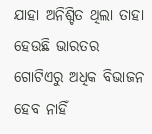ଯାହା ଅନିଶ୍ଚିତ ଥିଲା ତାହା ହେଉଛି ଭାରତର ଗୋଟିଏରୁ ଅଧିକ ବିଭାଜନ ହେବ ନାହିଁ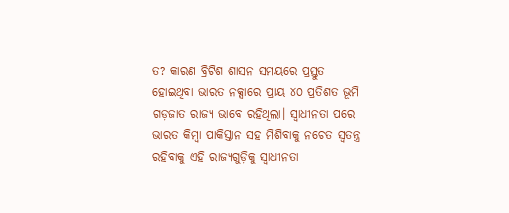ତ? କାରଣ ବ୍ରିଟିଶ ଶାସନ ସମୟରେ ପ୍ରସ୍ତୁତ ହୋଇଥିବା ଭାରତ ନକ୍ସାରେ ପ୍ରାୟ ୪୦ ପ୍ରତିଶତ ଭୂମି ଗଡ଼ଜାତ ରାଜ୍ୟ ଭାବେ ରହିଥିଲା। ସ୍ୱାଧୀନତା ପରେ ଭାରତ କିମ୍ବା ପାକିସ୍ତାନ ସହ ମିଶିବାକୁ ନଚେତ ସ୍ୱତନ୍ତ୍ର ରହିବାକୁ ଏହି ରାଜ୍ୟଗୁଡ଼ିକୁ ସ୍ୱାଧୀନତା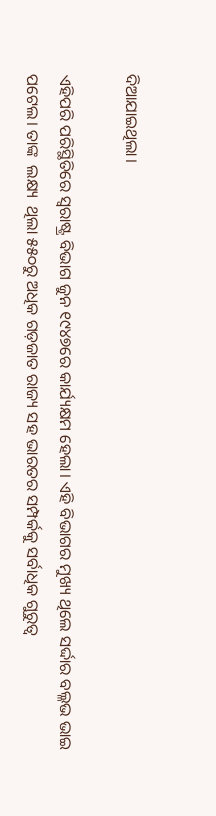ଦିଆଯାଇଥିଲା।

ଏହିପରି ପରିସ୍ଥିତିରେ ସ୍ୱରାଷ୍ଟ୍ର ବିଭାଗ ଜୁନ ୧୯୪୭ରେ କାର୍ଯ୍ୟକ୍ଷମ ହେଲା। ଏହି ବିଭାଗର ମୁଖ୍ୟ ଥିଲେ ସର୍ଦ୍ଦାର ବଲ୍ଳଭ ଭାଇ ପଟେଲ। ତାଙ୍କ  ଲକ୍ଷ୍ୟ  ଥିଲା ୫୫୦ରୁ ଅଧିକ ଗଡ଼ଜାତ ରାଜ୍ୟ ସହ ଭାରତର ସମ୍ପର୍କକୁ ସର୍ବାଧିକ ଗୁରୁତ୍ୱ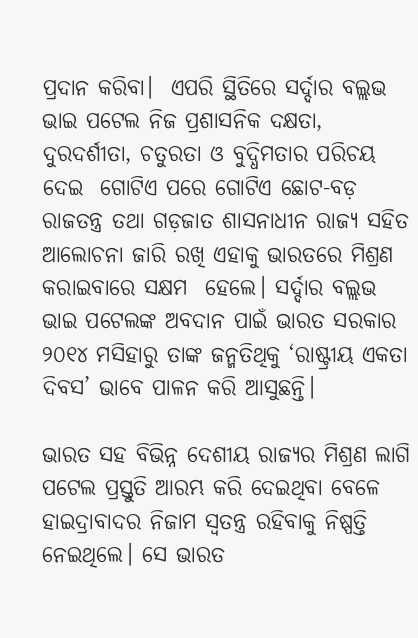ପ୍ରଦାନ କରିବା।  ଏପରି ସ୍ଥିତିରେ ସର୍ଦ୍ଦାର ବଲ୍ଲଭ ଭାଇ ପଟେଲ ନିଜ ପ୍ରଶାସନିକ ଦକ୍ଷତା, ଦୁରଦର୍ଶୀତା, ଚତୁରତା ଓ ବୁଦ୍ଧିମତାର ପରିଚୟ ଦେଇ  ଗୋଟିଏ ପରେ ଗୋଟିଏ ଛୋଟ-ବଡ଼ ରାଜତନ୍ତ୍ର ତଥା ଗଡ଼ଜାତ ଶାସନାଧୀନ ରାଜ୍ୟ ସହିତ ଆଲୋଚନା ଜାରି ରଖି ଏହାକୁ ଭାରତରେ ମିଶ୍ରଣ କରାଇବାରେ ସକ୍ଷମ  ହେଲେ। ସର୍ଦ୍ଦାର ବଲ୍ଲଭ ଭାଇ ପଟେଲଙ୍କ ଅବଦାନ ପାଇଁ ଭାରତ ସରକାର ୨୦୧୪ ମସିହାରୁ ତାଙ୍କ ଜନ୍ମତିଥିକୁ ‘ରାଷ୍ଟ୍ରୀୟ ଏକତା ଦିବସ’ ଭାବେ ପାଳନ କରି ଆସୁଛନ୍ତି।

ଭାରତ ସହ ବିଭିନ୍ନ ଦେଶୀୟ ରାଜ୍ୟର ମିଶ୍ରଣ ଲାଗି ପଟେଲ ପ୍ରସ୍ତୁତି ଆରମ୍ଭ କରି ଦେଇଥିବା ବେଳେ ହାଇଦ୍ରାବାଦର ନିଜାମ ସ୍ୱତନ୍ତ୍ର ରହିବାକୁ ନିଷ୍ପତ୍ତି ନେଇଥିଲେ। ସେ ଭାରତ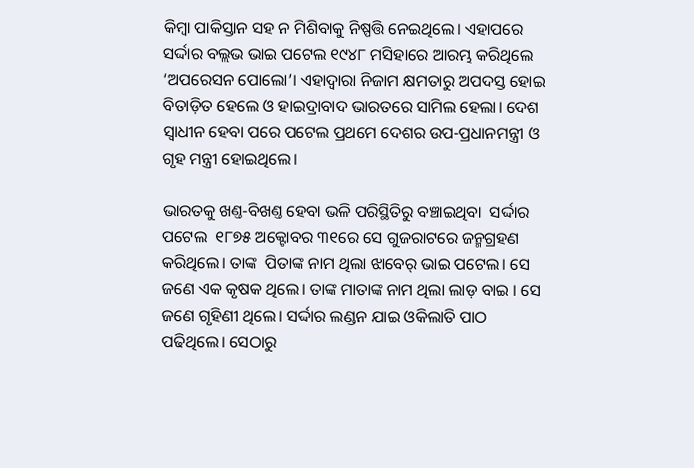କିମ୍ବା ପାକିସ୍ତାନ ସହ ନ ମିଶିବାକୁ ନିଷ୍ପତ୍ତି ନେଇଥିଲେ। ଏହାପରେ ସର୍ଦ୍ଦାର ବଲ୍ଲଭ ଭାଇ ପଟେଲ ୧୯୪୮ ମସିହାରେ ଆରମ୍ଭ କରିଥିଲେ ‘ଅପରେସନ ପୋଲୋ’। ଏହାଦ୍ୱାରା ନିଜାମ କ୍ଷମତାରୁ ଅପଦସ୍ତ ହୋଇ ବିତାଡ଼ିତ ହେଲେ ଓ ହାଇଦ୍ରାବାଦ ଭାରତରେ ସାମିଲ ହେଲା। ଦେଶ ସ୍ୱାଧୀନ ହେବା ପରେ ପଟେଲ ପ୍ରଥମେ ଦେଶର ଉପ-ପ୍ରଧାନମନ୍ତ୍ରୀ ଓ ଗୃହ ମନ୍ତ୍ରୀ ହୋଇଥିଲେ।

ଭାରତକୁ ଖଣ୍ତ-ବିଖଣ୍ତ ହେବା ଭଳି ପରିସ୍ଥିତିରୁ ବଞ୍ଚାଇଥିବା  ସର୍ଦ୍ଦାର ପଟେଲ  ୧୮୭୫ ଅକ୍ଟୋବର ୩୧ରେ ସେ ଗୁଜରାଟରେ ଜନ୍ମଗ୍ରହଣ କରିଥିଲେ। ତାଙ୍କ  ପିତାଙ୍କ ନାମ ଥିଲା ଝାବେର୍‍ ଭାଇ ପଟେଲ। ସେ ଜଣେ ଏକ କୃଷକ ଥିଲେ। ତାଙ୍କ ମାତାଙ୍କ ନାମ ଥିଲା ଲାଡ଼ ବାଇ । ସେ ଜଣେ ଗୃହିଣୀ ଥିଲେ। ସର୍ଦ୍ଦାର ଲଣ୍ଡନ ଯାଇ ଓକିଲାତି ପାଠ ପଢିଥିଲେ। ସେଠାରୁ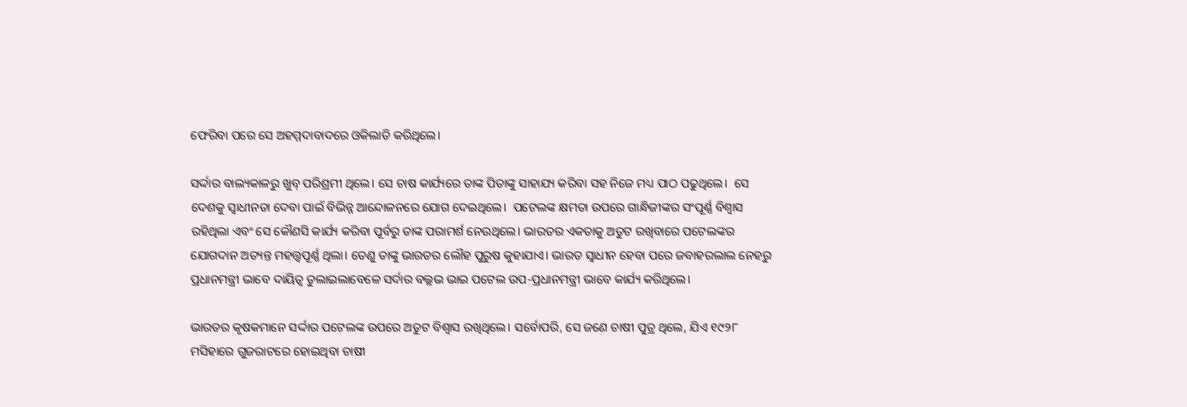ଫେରିବା ପରେ ସେ ଅହମ୍ମଦାବାଦରେ ଓକିଲାତି କରିଥିଲେ।

ସର୍ଦ୍ଦାର ବାଲ୍ୟକାଳରୁ ଖୁବ୍ ପରିଶ୍ରମୀ ଥିଲେ। ସେ ଚାଷ କାର୍ଯ୍ୟରେ ତାଙ୍କ ପିତାଙ୍କୁ ସାହାଯ୍ୟ କରିବା ସହ ନିଜେ ମଧ୍ୟ ପାଠ ପଢୁଥିଲେ।  ସେ ଦେଶକୁ ସ୍ୱାଧୀନତା ଦେବା ପାଇଁ ବିଭିନ୍ନ ଆନ୍ଦୋଳନରେ ଯୋଗ ଦେଇଥିଲେ।  ପଟେଲଙ୍କ କ୍ଷମତା ଉପରେ ଗାନ୍ଧିଜୀଙ୍କର ସଂପୂର୍ଣ୍ଣ ବିଶ୍ୱାସ ରହିଥିଲା ଏବଂ ସେ କୌଣସି କାର୍ଯ୍ୟ କରିବା ପୂର୍ବରୁ ତାଙ୍କ ପରାମର୍ଶ ନେଉଥିଲେ। ଭାରତର ଏକତାକୁ ଅତୁଟ ରଖିବାରେ ପଟେଲଙ୍କର ଯୋଗଦାନ ଅତ୍ୟନ୍ତ ମହତ୍ତ୍ୱପୂର୍ଣ୍ଣ ଥିଲା। ତେଣୁ ତାଙ୍କୁ ଭାରତର ଲୌହ ପୁରୁଷ କୁହାଯାଏ। ଭାରତ ସ୍ୱାଧୀନ ହେବା ପରେ ଜବାହରଲାଲ ନେହରୁ ପ୍ରଧାନମନ୍ତ୍ରୀ ଭାବେ ଦାୟିତ୍ୱ ତୁଲାଇଲାବେଳେ ସର୍ଦାର ବଲ୍ଲଭ ଭାଇ ପଟେଲ ଉପ-ପ୍ରଧାନମନ୍ତ୍ରୀ ଭାବେ କାର୍ଯ୍ୟ କରିଥିଲେ।

ଭାରତର କୃଷକମାନେ ସର୍ଦ୍ଦାର ପଟେଲଙ୍କ ଉପରେ ଅତୁଟ ବିଶ୍ୱାସ ରଖିଥିଲେ। ସର୍ବୋପରି, ସେ ଜଣେ ଚାଷୀ ପୁତ୍ର ଥିଲେ, ଯିଏ ୧୯୨୮ ମସିହାରେ ଗୁଜରାଟରେ ହୋଇଥିବା ଚାଷୀ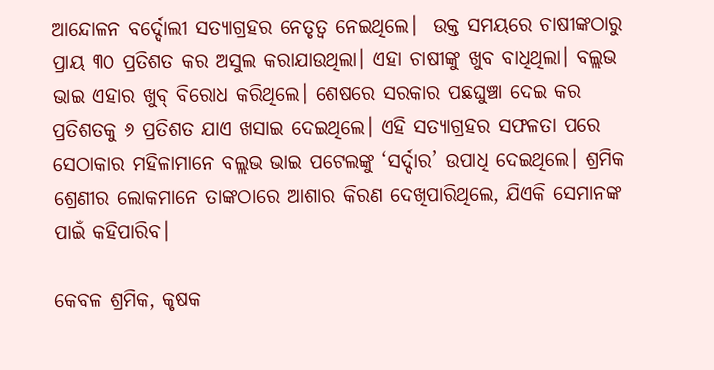ଆନ୍ଦୋଳନ ବର୍ଦ୍ଦୋଲୀ ସତ୍ୟାଗ୍ରହର ନେତୃତ୍ୱ ନେଇଥିଲେ।  ଉକ୍ତ ସମୟରେ ଚାଷୀଙ୍କଠାରୁ ପ୍ରାୟ ୩୦ ପ୍ରତିଶତ କର ଅସୁଲ କରାଯାଉଥିଲା। ଏହା ଚାଷୀଙ୍କୁ ଖୁବ ବାଧିଥିଲା। ବଲ୍ଲଭ ଭାଇ ଏହାର ଖୁବ୍‌ ବିରୋଧ କରିଥିଲେ। ଶେଷରେ ସରକାର ପଛଘୁଞ୍ଚା ଦେଇ କର ପ୍ରତିଶତକୁ ୬ ପ୍ରତିଶତ ଯାଏ ଖସାଇ ଦେଇଥିଲେ। ଏହି ସତ୍ୟାଗ୍ରହର ସଫଳତା ପରେ ସେଠାକାର ମହିଳାମାନେ ବଲ୍ଲଭ ଭାଇ ପଟେଲଙ୍କୁ ‘ସର୍ଦ୍ଦାର’ ଉପାଧି ଦେଇଥିଲେ। ଶ୍ରମିକ ଶ୍ରେଣୀର ଲୋକମାନେ ତାଙ୍କଠାରେ ଆଶାର କିରଣ ଦେଖିପାରିଥିଲେ, ଯିଏକି ସେମାନଙ୍କ ପାଇଁ କହିପାରିବ।

କେବଳ ଶ୍ରମିକ, କୃଷକ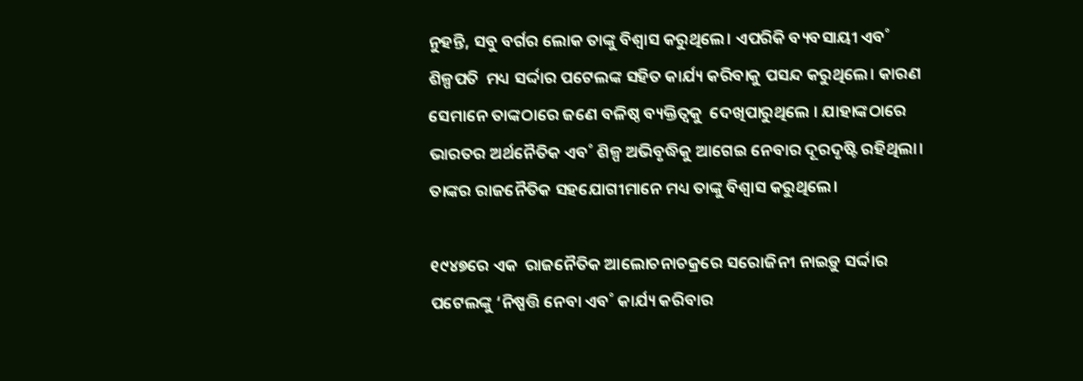ନୁହନ୍ତି, ସବୁ ବର୍ଗର ଲୋକ ତାଙ୍କୁ ବିଶ୍ୱାସ କରୁଥିଲେ। ଏପରିକି ବ୍ୟବସାୟୀ ଏବ˚ ଶିଳ୍ପପତି  ମଧ୍ୟ ସର୍ଦ୍ଦାର ପଟେଲଙ୍କ ସହିତ କାର୍ଯ୍ୟ କରିବାକୁ ପସନ୍ଦ କରୁଥିଲେ। କାରଣ ସେମାନେ ତାଙ୍କଠାରେ ଜଣେ ବଳିଷ୍ଠ ବ୍ୟକ୍ତିତ୍ୱକୁ  ଦେଖିପାରୁଥିଲେ । ଯାହାଙ୍କଠାରେ ଭାରତର ଅର୍ଥନୈତିକ ଏବ˚ ଶିଳ୍ପ ଅଭିବୃଦ୍ଧିକୁ ଆଗେଇ ନେବାର ଦୂରଦୃଷ୍ଟି ରହିଥିଲା। ତାଙ୍କର ରାଜନୈତିକ ସହଯୋଗୀମାନେ ମଧ୍ୟ ତାଙ୍କୁ ବିଶ୍ୱାସ କରୁଥିଲେ।

୧୯୪୭ରେ ଏକ  ରାଜନୈତିକ ଆଲୋଚନାଚକ୍ରରେ ସରୋଜିନୀ ନାଇଡ଼ୁ ସର୍ଦ୍ଦାର ପଟେଲଙ୍କୁ ‘ନିଷ୍ପତ୍ତି ନେବା ଏବ˚ କାର୍ଯ୍ୟ କରିବାର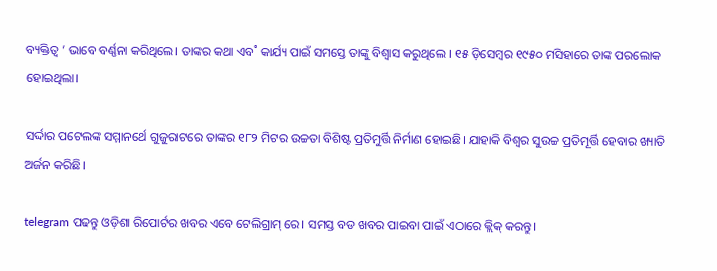ବ୍ୟକ୍ତିତ୍ୱ ’ ଭାବେ ବର୍ଣ୍ଣନା କରିଥିଲେ। ତାଙ୍କର କଥା ଏବ˚ କାର୍ଯ୍ୟ ପାଇଁ ସମସ୍ତେ ତାଙ୍କୁ ବିଶ୍ୱାସ କରୁଥିଲେ । ୧୫ ଡ଼ିସେମ୍ବର ୧୯୫୦ ମସିହାରେ ତାଙ୍କ ପରଲୋକ ହୋଇଥିଲା।

ସର୍ଦ୍ଦାର ପଟେଲଙ୍କ ସମ୍ମାନର୍ଥେ ଗୁଜୁରାଟରେ ତାଙ୍କର ୧୮୨ ମିଟର ଉଚ୍ଚତା ବିଶିଷ୍ଟ ପ୍ରତିମୁର୍ତ୍ତି ନିର୍ମାଣ ହୋଇଛି। ଯାହାକି ବିଶ୍ୱର ସୁଉଚ୍ଚ ପ୍ରତିମୂର୍ତ୍ତି ହେବାର ଖ୍ୟାତି ଅର୍ଜନ କରିଛି।

telegram ପଢନ୍ତୁ ଓଡ଼ିଶା ରିପୋର୍ଟର ଖବର ଏବେ ଟେଲିଗ୍ରାମ୍ ରେ। ସମସ୍ତ ବଡ ଖବର ପାଇବା ପାଇଁ ଏଠାରେ କ୍ଲିକ୍ କରନ୍ତୁ।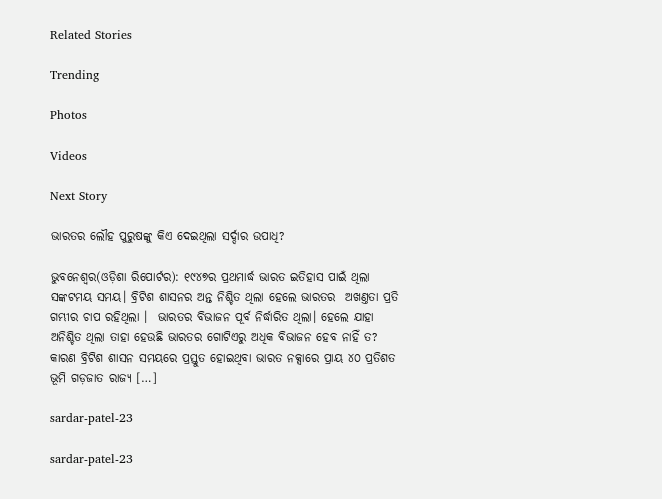Related Stories

Trending

Photos

Videos

Next Story

ଭାରତର ଲୌହ ପୁରୁଷଙ୍କୁ କିଏ ଦେଇଥିଲା ସର୍ଦ୍ଦାର ଉପାଧି?

ଭୁବନେଶ୍ୱର(ଓଡ଼ିଶା ରିପୋର୍ଟର): ୧୯୪୭ର ପ୍ରଥମାର୍ଦ୍ଧ ଭାରତ ଇତିହାସ ପାଇଁ ଥିଲା ସଙ୍କଟମୟ ସମୟ। ବ୍ରିଟିଶ ଶାସନର ଅନ୍ତ ନିଶ୍ଚିତ ଥିଲା ହେଲେ ଭାରତର  ଅଖଣ୍ତତା ପ୍ରତି ଗମ୍ଭୀର ଚାପ ରହିଥିଲା ।  ଭାରତର ବିଭାଜନ ପୂର୍ବ ନିର୍ଦ୍ଧାରିତ ଥିଲା। ହେଲେ ଯାହା ଅନିଶ୍ଚିତ ଥିଲା ତାହା ହେଉଛି ଭାରତର ଗୋଟିଏରୁ ଅଧିକ ବିଭାଜନ ହେବ ନାହିଁ ତ? କାରଣ ବ୍ରିଟିଶ ଶାସନ ସମୟରେ ପ୍ରସ୍ତୁତ ହୋଇଥିବା ଭାରତ ନକ୍ସାରେ ପ୍ରାୟ ୪୦ ପ୍ରତିଶତ ଭୂମି ଗଡ଼ଜାତ ରାଜ୍ୟ […]

sardar-patel-23

sardar-patel-23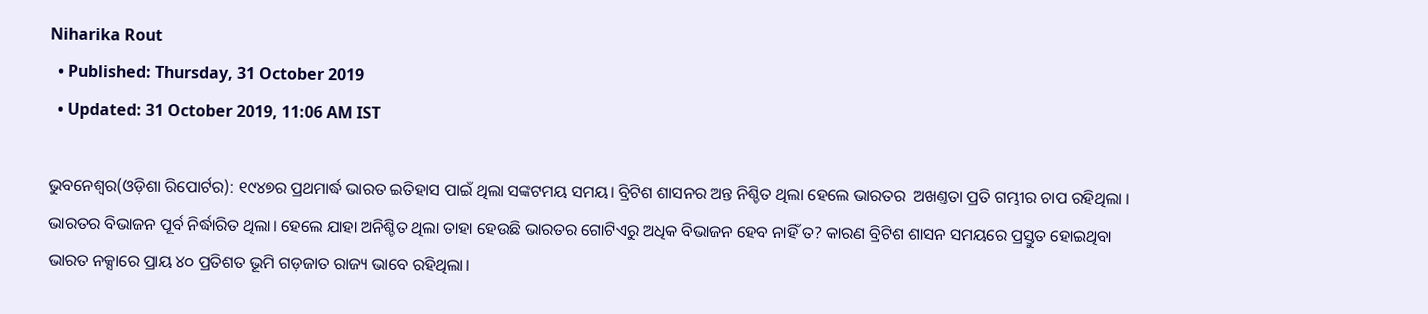Niharika Rout
  • Published: Thursday, 31 October 2019
  • Updated: 31 October 2019, 11:06 AM IST

ଭୁବନେଶ୍ୱର(ଓଡ଼ିଶା ରିପୋର୍ଟର): ୧୯୪୭ର ପ୍ରଥମାର୍ଦ୍ଧ ଭାରତ ଇତିହାସ ପାଇଁ ଥିଲା ସଙ୍କଟମୟ ସମୟ। ବ୍ରିଟିଶ ଶାସନର ଅନ୍ତ ନିଶ୍ଚିତ ଥିଲା ହେଲେ ଭାରତର  ଅଖଣ୍ତତା ପ୍ରତି ଗମ୍ଭୀର ଚାପ ରହିଥିଲା ।  ଭାରତର ବିଭାଜନ ପୂର୍ବ ନିର୍ଦ୍ଧାରିତ ଥିଲା। ହେଲେ ଯାହା ଅନିଶ୍ଚିତ ଥିଲା ତାହା ହେଉଛି ଭାରତର ଗୋଟିଏରୁ ଅଧିକ ବିଭାଜନ ହେବ ନାହିଁ ତ? କାରଣ ବ୍ରିଟିଶ ଶାସନ ସମୟରେ ପ୍ରସ୍ତୁତ ହୋଇଥିବା ଭାରତ ନକ୍ସାରେ ପ୍ରାୟ ୪୦ ପ୍ରତିଶତ ଭୂମି ଗଡ଼ଜାତ ରାଜ୍ୟ ଭାବେ ରହିଥିଲା।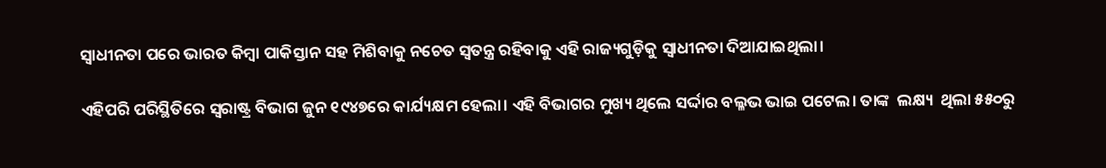ସ୍ୱାଧୀନତା ପରେ ଭାରତ କିମ୍ବା ପାକିସ୍ତାନ ସହ ମିଶିବାକୁ ନଚେତ ସ୍ୱତନ୍ତ୍ର ରହିବାକୁ ଏହି ରାଜ୍ୟଗୁଡ଼ିକୁ ସ୍ୱାଧୀନତା ଦିଆଯାଇଥିଲା।

ଏହିପରି ପରିସ୍ଥିତିରେ ସ୍ୱରାଷ୍ଟ୍ର ବିଭାଗ ଜୁନ ୧୯୪୭ରେ କାର୍ଯ୍ୟକ୍ଷମ ହେଲା। ଏହି ବିଭାଗର ମୁଖ୍ୟ ଥିଲେ ସର୍ଦ୍ଦାର ବଲ୍ଳଭ ଭାଇ ପଟେଲ। ତାଙ୍କ  ଲକ୍ଷ୍ୟ  ଥିଲା ୫୫୦ରୁ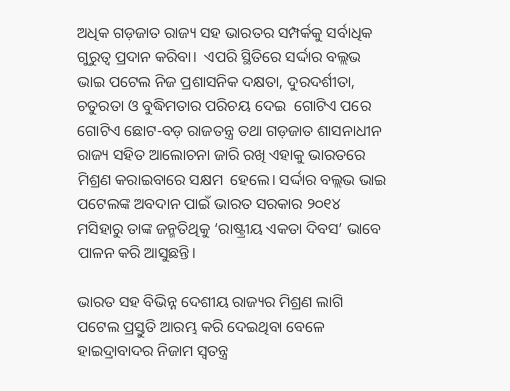ଅଧିକ ଗଡ଼ଜାତ ରାଜ୍ୟ ସହ ଭାରତର ସମ୍ପର୍କକୁ ସର୍ବାଧିକ ଗୁରୁତ୍ୱ ପ୍ରଦାନ କରିବା।  ଏପରି ସ୍ଥିତିରେ ସର୍ଦ୍ଦାର ବଲ୍ଲଭ ଭାଇ ପଟେଲ ନିଜ ପ୍ରଶାସନିକ ଦକ୍ଷତା, ଦୁରଦର୍ଶୀତା, ଚତୁରତା ଓ ବୁଦ୍ଧିମତାର ପରିଚୟ ଦେଇ  ଗୋଟିଏ ପରେ ଗୋଟିଏ ଛୋଟ-ବଡ଼ ରାଜତନ୍ତ୍ର ତଥା ଗଡ଼ଜାତ ଶାସନାଧୀନ ରାଜ୍ୟ ସହିତ ଆଲୋଚନା ଜାରି ରଖି ଏହାକୁ ଭାରତରେ ମିଶ୍ରଣ କରାଇବାରେ ସକ୍ଷମ  ହେଲେ। ସର୍ଦ୍ଦାର ବଲ୍ଲଭ ଭାଇ ପଟେଲଙ୍କ ଅବଦାନ ପାଇଁ ଭାରତ ସରକାର ୨୦୧୪ ମସିହାରୁ ତାଙ୍କ ଜନ୍ମତିଥିକୁ ‘ରାଷ୍ଟ୍ରୀୟ ଏକତା ଦିବସ’ ଭାବେ ପାଳନ କରି ଆସୁଛନ୍ତି।

ଭାରତ ସହ ବିଭିନ୍ନ ଦେଶୀୟ ରାଜ୍ୟର ମିଶ୍ରଣ ଲାଗି ପଟେଲ ପ୍ରସ୍ତୁତି ଆରମ୍ଭ କରି ଦେଇଥିବା ବେଳେ ହାଇଦ୍ରାବାଦର ନିଜାମ ସ୍ୱତନ୍ତ୍ର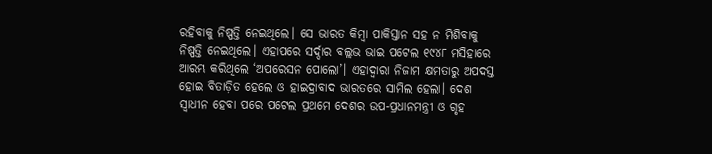ରହିବାକୁ ନିଷ୍ପତ୍ତି ନେଇଥିଲେ। ସେ ଭାରତ କିମ୍ବା ପାକିସ୍ତାନ ସହ ନ ମିଶିବାକୁ ନିଷ୍ପତ୍ତି ନେଇଥିଲେ। ଏହାପରେ ସର୍ଦ୍ଦାର ବଲ୍ଲଭ ଭାଇ ପଟେଲ ୧୯୪୮ ମସିହାରେ ଆରମ୍ଭ କରିଥିଲେ ‘ଅପରେସନ ପୋଲୋ’। ଏହାଦ୍ୱାରା ନିଜାମ କ୍ଷମତାରୁ ଅପଦସ୍ତ ହୋଇ ବିତାଡ଼ିତ ହେଲେ ଓ ହାଇଦ୍ରାବାଦ ଭାରତରେ ସାମିଲ ହେଲା। ଦେଶ ସ୍ୱାଧୀନ ହେବା ପରେ ପଟେଲ ପ୍ରଥମେ ଦେଶର ଉପ-ପ୍ରଧାନମନ୍ତ୍ରୀ ଓ ଗୃହ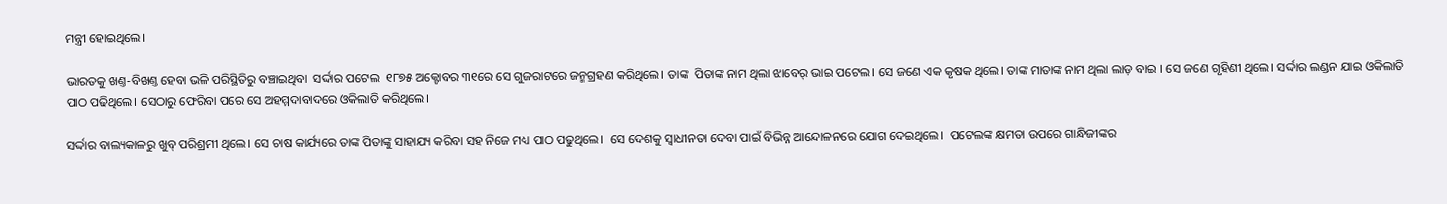ମନ୍ତ୍ରୀ ହୋଇଥିଲେ।

ଭାରତକୁ ଖଣ୍ତ-ବିଖଣ୍ତ ହେବା ଭଳି ପରିସ୍ଥିତିରୁ ବଞ୍ଚାଇଥିବା  ସର୍ଦ୍ଦାର ପଟେଲ  ୧୮୭୫ ଅକ୍ଟୋବର ୩୧ରେ ସେ ଗୁଜରାଟରେ ଜନ୍ମଗ୍ରହଣ କରିଥିଲେ। ତାଙ୍କ  ପିତାଙ୍କ ନାମ ଥିଲା ଝାବେର୍‍ ଭାଇ ପଟେଲ। ସେ ଜଣେ ଏକ କୃଷକ ଥିଲେ। ତାଙ୍କ ମାତାଙ୍କ ନାମ ଥିଲା ଲାଡ଼ ବାଇ । ସେ ଜଣେ ଗୃହିଣୀ ଥିଲେ। ସର୍ଦ୍ଦାର ଲଣ୍ଡନ ଯାଇ ଓକିଲାତି ପାଠ ପଢିଥିଲେ। ସେଠାରୁ ଫେରିବା ପରେ ସେ ଅହମ୍ମଦାବାଦରେ ଓକିଲାତି କରିଥିଲେ।

ସର୍ଦ୍ଦାର ବାଲ୍ୟକାଳରୁ ଖୁବ୍ ପରିଶ୍ରମୀ ଥିଲେ। ସେ ଚାଷ କାର୍ଯ୍ୟରେ ତାଙ୍କ ପିତାଙ୍କୁ ସାହାଯ୍ୟ କରିବା ସହ ନିଜେ ମଧ୍ୟ ପାଠ ପଢୁଥିଲେ।  ସେ ଦେଶକୁ ସ୍ୱାଧୀନତା ଦେବା ପାଇଁ ବିଭିନ୍ନ ଆନ୍ଦୋଳନରେ ଯୋଗ ଦେଇଥିଲେ।  ପଟେଲଙ୍କ କ୍ଷମତା ଉପରେ ଗାନ୍ଧିଜୀଙ୍କର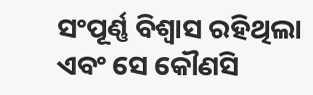ସଂପୂର୍ଣ୍ଣ ବିଶ୍ୱାସ ରହିଥିଲା ଏବଂ ସେ କୌଣସି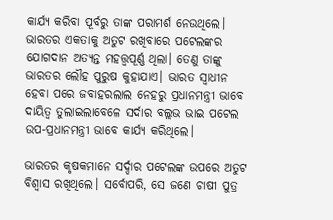କାର୍ଯ୍ୟ କରିବା ପୂର୍ବରୁ ତାଙ୍କ ପରାମର୍ଶ ନେଉଥିଲେ। ଭାରତର ଏକତାକୁ ଅତୁଟ ରଖିବାରେ ପଟେଲଙ୍କର ଯୋଗଦାନ ଅତ୍ୟନ୍ତ ମହତ୍ତ୍ୱପୂର୍ଣ୍ଣ ଥିଲା। ତେଣୁ ତାଙ୍କୁ ଭାରତର ଲୌହ ପୁରୁଷ କୁହାଯାଏ। ଭାରତ ସ୍ୱାଧୀନ ହେବା ପରେ ଜବାହରଲାଲ ନେହରୁ ପ୍ରଧାନମନ୍ତ୍ରୀ ଭାବେ ଦାୟିତ୍ୱ ତୁଲାଇଲାବେଳେ ସର୍ଦାର ବଲ୍ଲଭ ଭାଇ ପଟେଲ ଉପ-ପ୍ରଧାନମନ୍ତ୍ରୀ ଭାବେ କାର୍ଯ୍ୟ କରିଥିଲେ।

ଭାରତର କୃଷକମାନେ ସର୍ଦ୍ଦାର ପଟେଲଙ୍କ ଉପରେ ଅତୁଟ ବିଶ୍ୱାସ ରଖିଥିଲେ। ସର୍ବୋପରି, ସେ ଜଣେ ଚାଷୀ ପୁତ୍ର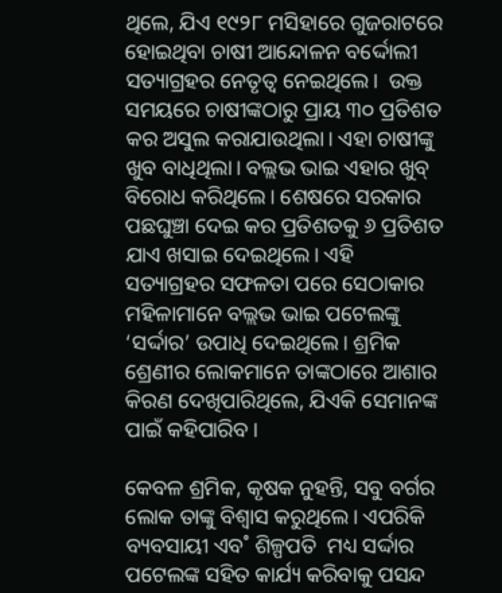ଥିଲେ, ଯିଏ ୧୯୨୮ ମସିହାରେ ଗୁଜରାଟରେ ହୋଇଥିବା ଚାଷୀ ଆନ୍ଦୋଳନ ବର୍ଦ୍ଦୋଲୀ ସତ୍ୟାଗ୍ରହର ନେତୃତ୍ୱ ନେଇଥିଲେ।  ଉକ୍ତ ସମୟରେ ଚାଷୀଙ୍କଠାରୁ ପ୍ରାୟ ୩୦ ପ୍ରତିଶତ କର ଅସୁଲ କରାଯାଉଥିଲା। ଏହା ଚାଷୀଙ୍କୁ ଖୁବ ବାଧିଥିଲା। ବଲ୍ଲଭ ଭାଇ ଏହାର ଖୁବ୍‌ ବିରୋଧ କରିଥିଲେ। ଶେଷରେ ସରକାର ପଛଘୁଞ୍ଚା ଦେଇ କର ପ୍ରତିଶତକୁ ୬ ପ୍ରତିଶତ ଯାଏ ଖସାଇ ଦେଇଥିଲେ। ଏହି ସତ୍ୟାଗ୍ରହର ସଫଳତା ପରେ ସେଠାକାର ମହିଳାମାନେ ବଲ୍ଲଭ ଭାଇ ପଟେଲଙ୍କୁ ‘ସର୍ଦ୍ଦାର’ ଉପାଧି ଦେଇଥିଲେ। ଶ୍ରମିକ ଶ୍ରେଣୀର ଲୋକମାନେ ତାଙ୍କଠାରେ ଆଶାର କିରଣ ଦେଖିପାରିଥିଲେ, ଯିଏକି ସେମାନଙ୍କ ପାଇଁ କହିପାରିବ।

କେବଳ ଶ୍ରମିକ, କୃଷକ ନୁହନ୍ତି, ସବୁ ବର୍ଗର ଲୋକ ତାଙ୍କୁ ବିଶ୍ୱାସ କରୁଥିଲେ। ଏପରିକି ବ୍ୟବସାୟୀ ଏବ˚ ଶିଳ୍ପପତି  ମଧ୍ୟ ସର୍ଦ୍ଦାର ପଟେଲଙ୍କ ସହିତ କାର୍ଯ୍ୟ କରିବାକୁ ପସନ୍ଦ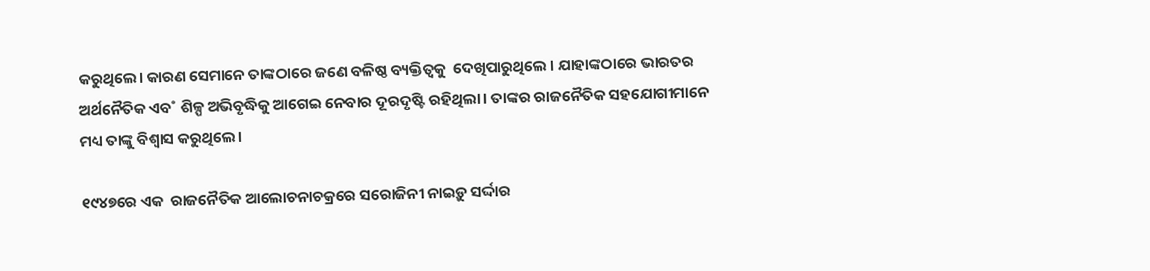କରୁଥିଲେ। କାରଣ ସେମାନେ ତାଙ୍କଠାରେ ଜଣେ ବଳିଷ୍ଠ ବ୍ୟକ୍ତିତ୍ୱକୁ  ଦେଖିପାରୁଥିଲେ । ଯାହାଙ୍କଠାରେ ଭାରତର ଅର୍ଥନୈତିକ ଏବ˚ ଶିଳ୍ପ ଅଭିବୃଦ୍ଧିକୁ ଆଗେଇ ନେବାର ଦୂରଦୃଷ୍ଟି ରହିଥିଲା। ତାଙ୍କର ରାଜନୈତିକ ସହଯୋଗୀମାନେ ମଧ୍ୟ ତାଙ୍କୁ ବିଶ୍ୱାସ କରୁଥିଲେ।

୧୯୪୭ରେ ଏକ  ରାଜନୈତିକ ଆଲୋଚନାଚକ୍ରରେ ସରୋଜିନୀ ନାଇଡ଼ୁ ସର୍ଦ୍ଦାର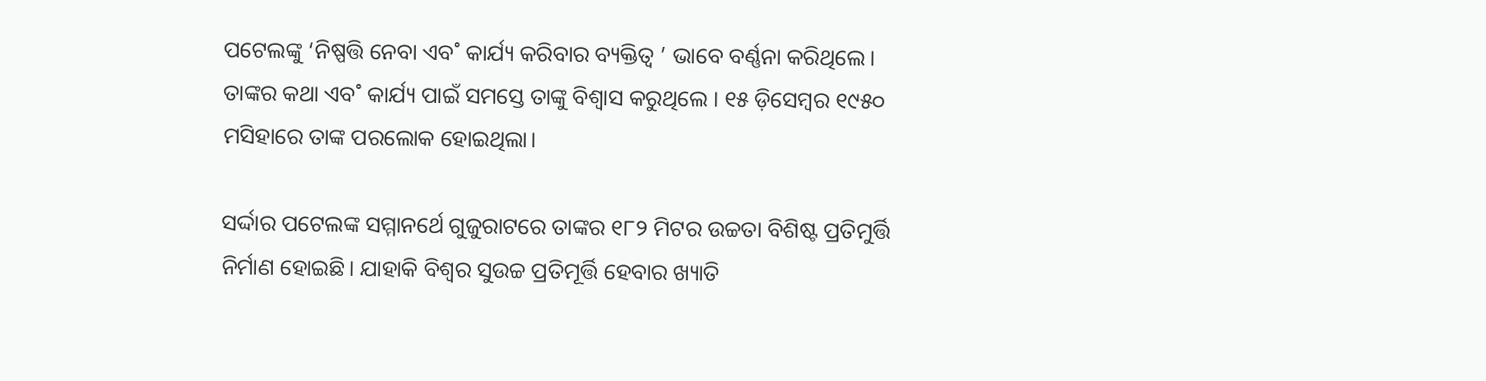ପଟେଲଙ୍କୁ ‘ନିଷ୍ପତ୍ତି ନେବା ଏବ˚ କାର୍ଯ୍ୟ କରିବାର ବ୍ୟକ୍ତିତ୍ୱ ’ ଭାବେ ବର୍ଣ୍ଣନା କରିଥିଲେ। ତାଙ୍କର କଥା ଏବ˚ କାର୍ଯ୍ୟ ପାଇଁ ସମସ୍ତେ ତାଙ୍କୁ ବିଶ୍ୱାସ କରୁଥିଲେ । ୧୫ ଡ଼ିସେମ୍ବର ୧୯୫୦ ମସିହାରେ ତାଙ୍କ ପରଲୋକ ହୋଇଥିଲା।

ସର୍ଦ୍ଦାର ପଟେଲଙ୍କ ସମ୍ମାନର୍ଥେ ଗୁଜୁରାଟରେ ତାଙ୍କର ୧୮୨ ମିଟର ଉଚ୍ଚତା ବିଶିଷ୍ଟ ପ୍ରତିମୁର୍ତ୍ତି ନିର୍ମାଣ ହୋଇଛି। ଯାହାକି ବିଶ୍ୱର ସୁଉଚ୍ଚ ପ୍ରତିମୂର୍ତ୍ତି ହେବାର ଖ୍ୟାତି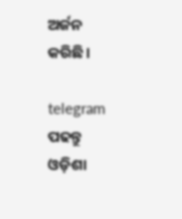ଅର୍ଜନ କରିଛି।

telegram ପଢନ୍ତୁ ଓଡ଼ିଶା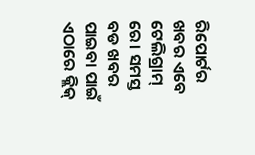ରିପୋର୍ଟର ଖବର ଏବେ ଟେଲିଗ୍ରାମ୍ ରେ। ସମସ୍ତ ବଡ ଖବର ପାଇବା ପାଇଁ ଏଠାରେ କ୍ଲିକ୍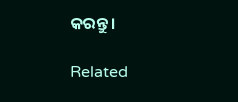କରନ୍ତୁ।

Related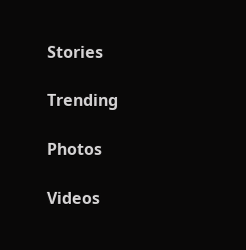Stories

Trending

Photos

Videos